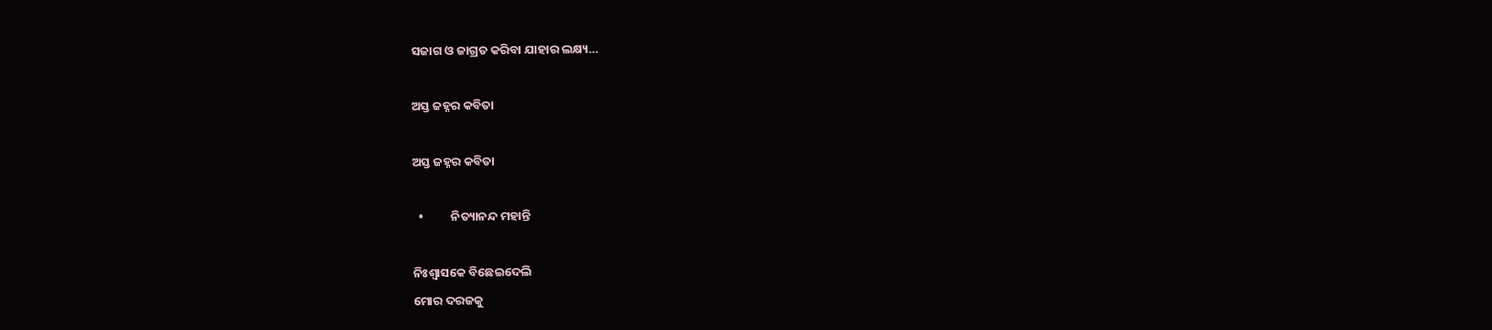ସଜାଗ ଓ ଜାଗ୍ରତ କରିବା ଯାହାର ଲକ୍ଷ୍ୟ…

ଅସ୍ତ ଜହ୍ନର କବିତା

ଅସ୍ତ ଜହ୍ନର କବିତା

  •          ନିତ୍ୟାନନ୍ଦ ମହାନ୍ତି

ନିଃଶ୍ୱାସକେ ବିଛେଇଦେଲି
ମୋର ଦରଜକୁ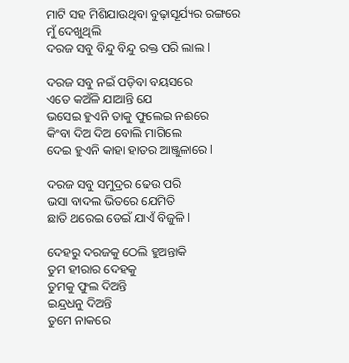ମାଟି ସହ ମିଶିଯାଉଥିବା ବୁଢ଼ାସୂର୍ଯ୍ୟର ରଙ୍ଗରେ
ମୁଁ ଦେଖୁଥିଲି
ଦରଜ ସବୁ ବିନ୍ଦୁ ବିନ୍ଦୁ ରକ୍ତ ପରି ଲାଲ l

ଦରଜ ସବୁ ନଇଁ ପଡ଼ିବା ବୟସରେ
ଏତେ କଅଁଳି ଯାଆନ୍ତି ଯେ
ଭସେଇ ହୁଏନି ତାକୁ ଫୁଲେଇ ନଈରେ
କିଂବା ଦିଅ ଦିଅ ବୋଲି ମାଗିଲେ
ଦେଇ ହୁଏନି କାହା ହାତର ଆଞ୍ଜୁଳାରେ l

ଦରଜ ସବୁ ସମୁଦ୍ରର ଢେଉ ପରି
ଭସା ବାଦଲ ଭିତରେ ଯେମିତି
ଛାତି ଥରେଇ ଡେଇଁ ଯାଏଁ ବିଜୁଳି l

ଦେହରୁ ଦରଜକୁ ଠେଲି ହୁଅନ୍ତାକି
ତୁମ ହୀରାର ଦେହକୁ
ତୁମକୁ ଫୁଲ ଦିଅନ୍ତି
ଇନ୍ଦ୍ରଧନୁ ଦିଅନ୍ତି
ତୁମେ ନାକରେ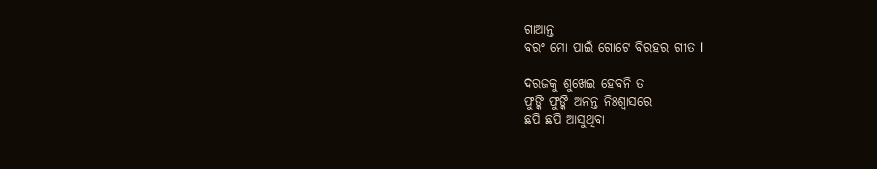ଗାଆନ୍ତ
ବରଂ ମୋ ପାଇଁ ଗୋଟେ ବିରହର ଗୀତ l

ଦରଜକୁ ଶୁଖେଇ ହେବନି ତ
ଫୁଙ୍କି ଫୁଙ୍କି ଅନନ୍ତ ନିଃଶ୍ୱାସରେ
ଛପି ଛପି ଆସୁଥିବା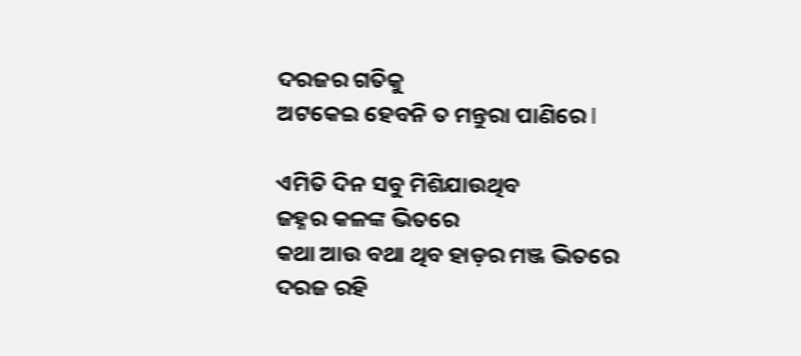ଦରଜର ଗତିକୁ
ଅଟକେଇ ହେବନି ତ ମନ୍ତୁରା ପାଣିରେ l

ଏମିତି ଦିନ ସବୁ ମିଶିଯାଉଥିବ
ଜହ୍ନର କଳଙ୍କ ଭିତରେ
କଥା ଆଉ ବଥା ଥିବ ହାଡ଼ର ମଞ୍ଜ ଭିତରେ
ଦରଜ ରହି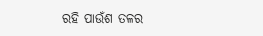ରହି ପାଉଁଶ ତଳର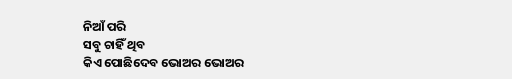ନିଆଁ ପରି
ସବୁ ଚାହିଁ ଥିବ
କିଏ ପୋଛିଦେବ ଭୋଅର ଭୋଅର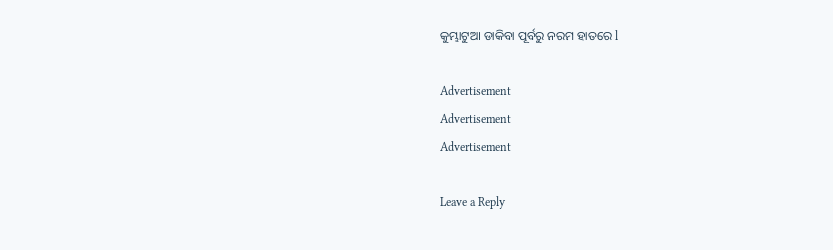କୁମ୍ଭାଟୁଆ ଡାକିବା ପୂର୍ବରୁ ନରମ ହାତରେ l

Advertisement
Advertisement
Advertisement

Leave a Reply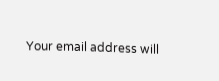Your email address will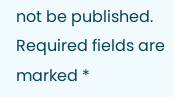not be published. Required fields are marked *